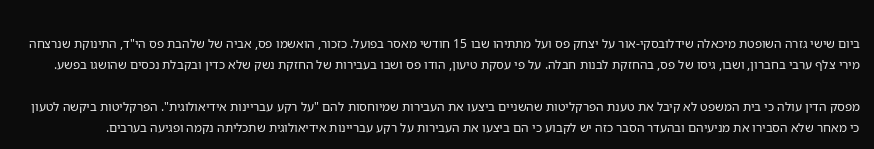ביום שישי גזרה השופטת מיכאלה שידלובסקי-אור על יצחק פס ועל מתתיהו שבו 15 חודשי מאסר בפועל. כזכור, הואשמו פס, אביה של שלהבת פס הי"ד, התינוקת שנרצחה מירי צלף ערבי בחברון, ושבו, גיסו של פס, בהחזקת לבנות חבלה. על פי עסקת טיעון, הודו פס ושבו בעבירות של החזקת נשק שלא כדין ובקבלת נכסים שהושגו בפשע.

מפסק הדין עולה כי בית המשפט לא קיבל את טענת הפרקליטות שהשניים ביצעו את העבירות שמיוחסות להם "על רקע עבריינות אידיאולוגית". הפרקליטות ביקשה לטעון כי מאחר שלא הסבירו את מניעיהם ובהעדר הסבר כזה יש לקבוע כי הם ביצעו את העבירות על רקע עבריינות אידיאולוגית שתכליתה נקמה ופגיעה בערבים.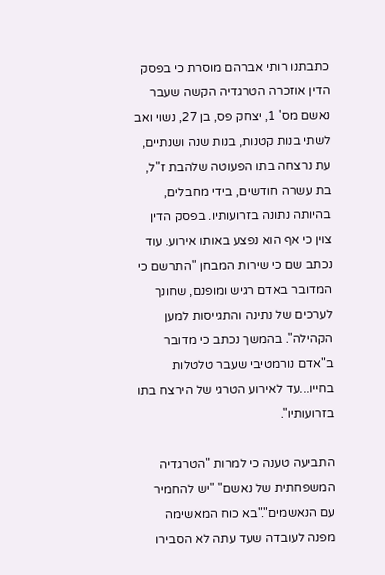כתבתנו רותי אברהם מוסרת כי בפסק הדין אוזכרה הטרגדיה הקשה שעבר נאשם מס' 1, יצחק פס, בן 27, נשוי ואב לשתי בנות קטנות, בנות שנה ושנתיים, עת נרצחה בתו הפעוטה שלהבת ז"ל, בת עשרה חודשים, בידי מחבלים, בהיותה נתונה בזרועותיו. בפסק הדין צוין כי אף הוא נפצע באותו אירוע. עוד נכתב שם כי שירות המבחן "התרשם כי המדובר באדם רגיש ומופנם, שחונך לערכים של נתינה והתגייסות למען הקהילה". בהמשך נכתב כי מדובר ב"אדם נורמטיבי שעבר טלטלות בחייו...עד לאירוע הטרגי של הירצח בתו בזרועותיו".

התביעה טענה כי למרות "הטרגדיה המשפחתית של נאשם" "יש להחמיר עם הנאשמים"."בא כוח המאשימה מפנה לעובדה שעד עתה לא הסבירו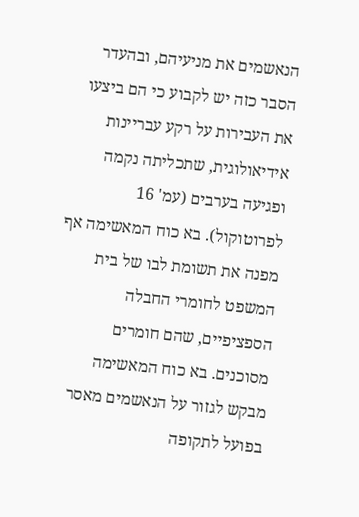הנאשמים את מניעיהם, ובהעדר הסבר כזה יש לקבוע כי הם ביצעו את העבירות על רקע עבריינות אידיאולוגית, שתכליתה נקמה ופגיעה בערבים (עמ' 16 לפרוטוקול). בא כוח המאשימה אף מפנה את תשומת לבו של בית המשפט לחומרי החבלה הספציפיים, שהם חומרים מסוכנים. בא כוח המאשימה מבקש לגזור על הנאשמים מאסר בפועל לתקופה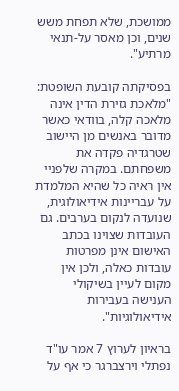ממושכת, שלא תפחת משש שנים, וכן מאסר על-תנאי מרתיע".

בפסיקתה קובעת השופטת: "מלאכת גזירת הדין אינה מלאכה קלה, בוודאי כאשר מדובר באנשים מן היישוב שטרגדיה פקדה את משפחתם. במקרה שלפניי אין ראיה כל שהיא המלמדת על עבריינות אידיאולוגית, שנועדה לנקום בערבים. גם העובדות שצוינו בכתב האישום אינן מפרטות עובדות כאלה, ולכן אין מקום לעיין בשיקולי הענישה בעבירות אידיאולוגיות".

בראיון לערוץ 7 אמר עו"ד נפתלי וירצברגר כי אף על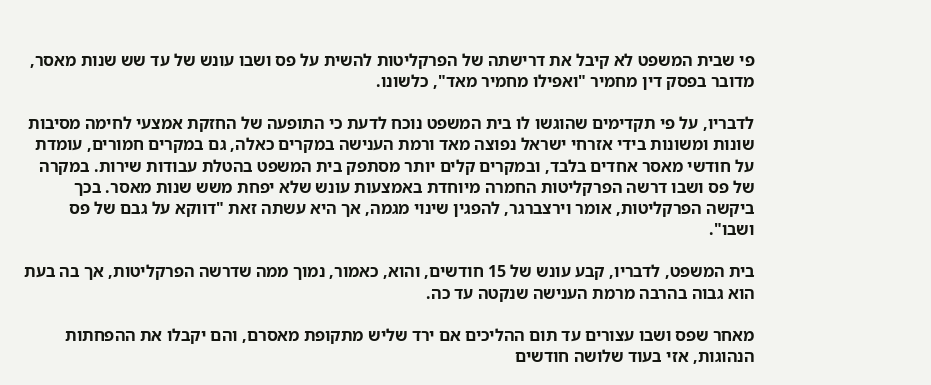פי שבית המשפט לא קיבל את דרישתה של הפרקליטות להשית על פס ושבו עונש של עד שש שנות מאסר, מדובר בפסק דין מחמיר "ואפילו מחמיר מאד", כלשונו.

לדבריו, על פי תקדימים שהוגשו לו בית המשפט נוכח לדעת כי התופעה של החזקת אמצעי לחימה מסיבות שונות ומשונות בידי אזרחי ישראל נפוצה מאד ורמת הענישה במקרים כאלה, גם במקרים חמורים, עומדת על חודשי מאסר אחדים בלבד, ובמקרים קלים יותר מסתפק בית המשפט בהטלת עבודות שירות. במקרה של פס ושבו דרשה הפרקליטות החמרה מיוחדת באמצעות עונש שלא יפחת משש שנות מאסר. בכך ביקשה הפרקליטות, אומר וירצברגר, להפגין שינוי מגמה, אך היא עשתה זאת "דווקא על גבם של פס ושבו".

בית המשפט, לדבריו, קבע עונש של 15 חודשים, והוא, כאמור, נמוך ממה שדרשה הפרקליטות, אך בה בעת הוא גבוה בהרבה מרמת הענישה שנקטה עד כה.

מאחר שפס ושבו עצורים עד תום ההליכים אם ירד שליש מתקופת מאסרם, והם יקבלו את ההפחתות הנהוגות, אזי בעוד שלושה חודשים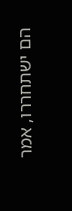הם ישתחררו, אמר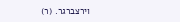וירצברגר. (ר)